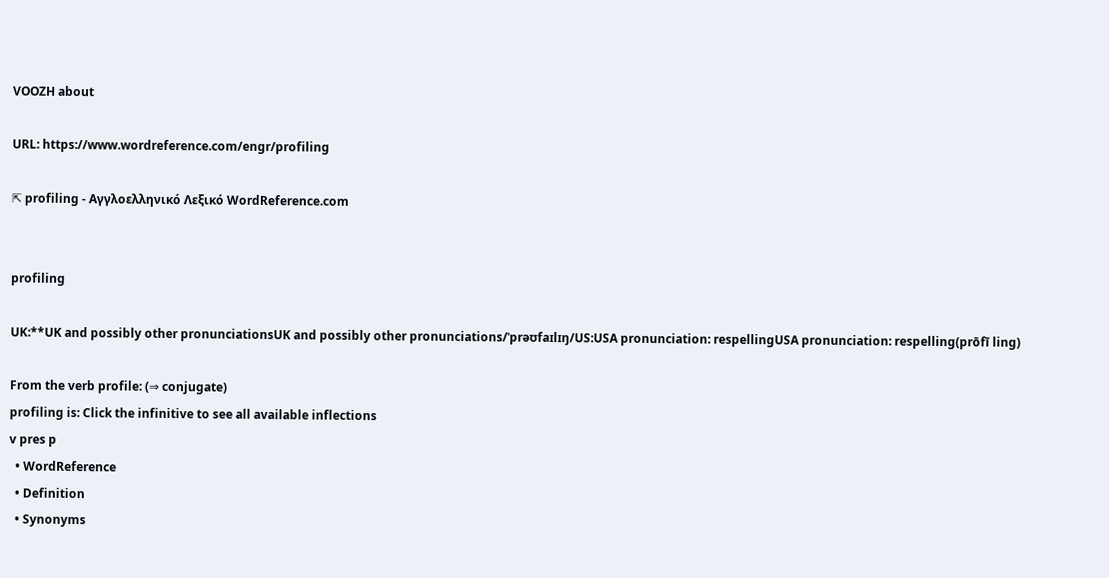VOOZH about

URL: https://www.wordreference.com/engr/profiling

⇱ profiling - Αγγλοελληνικό Λεξικό WordReference.com


profiling

UK:**UK and possibly other pronunciationsUK and possibly other pronunciations/ˈprəʊfaɪlɪŋ/US:USA pronunciation: respellingUSA pronunciation: respelling(prōfī ling)

From the verb profile: (⇒ conjugate)
profiling is: Click the infinitive to see all available inflections
v pres p
  • WordReference
  • Definition
  • Synonyms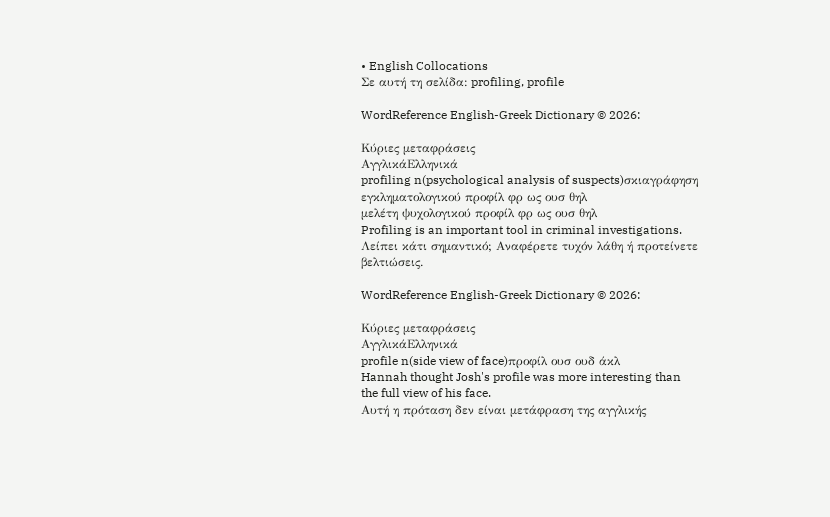• English Collocations
Σε αυτή τη σελίδα: profiling, profile

WordReference English-Greek Dictionary © 2026:

Κύριες μεταφράσεις
ΑγγλικάΕλληνικά
profiling n(psychological analysis of suspects)σκιαγράφηση εγκληματολογικού προφίλ φρ ως ουσ θηλ
μελέτη ψυχολογικού προφίλ φρ ως ουσ θηλ
Profiling is an important tool in criminal investigations.
Λείπει κάτι σημαντικό; Αναφέρετε τυχόν λάθη ή προτείνετε βελτιώσεις.

WordReference English-Greek Dictionary © 2026:

Κύριες μεταφράσεις
ΑγγλικάΕλληνικά
profile n(side view of face)προφίλ ουσ ουδ άκλ
Hannah thought Josh's profile was more interesting than the full view of his face.
Αυτή η πρόταση δεν είναι μετάφραση της αγγλικής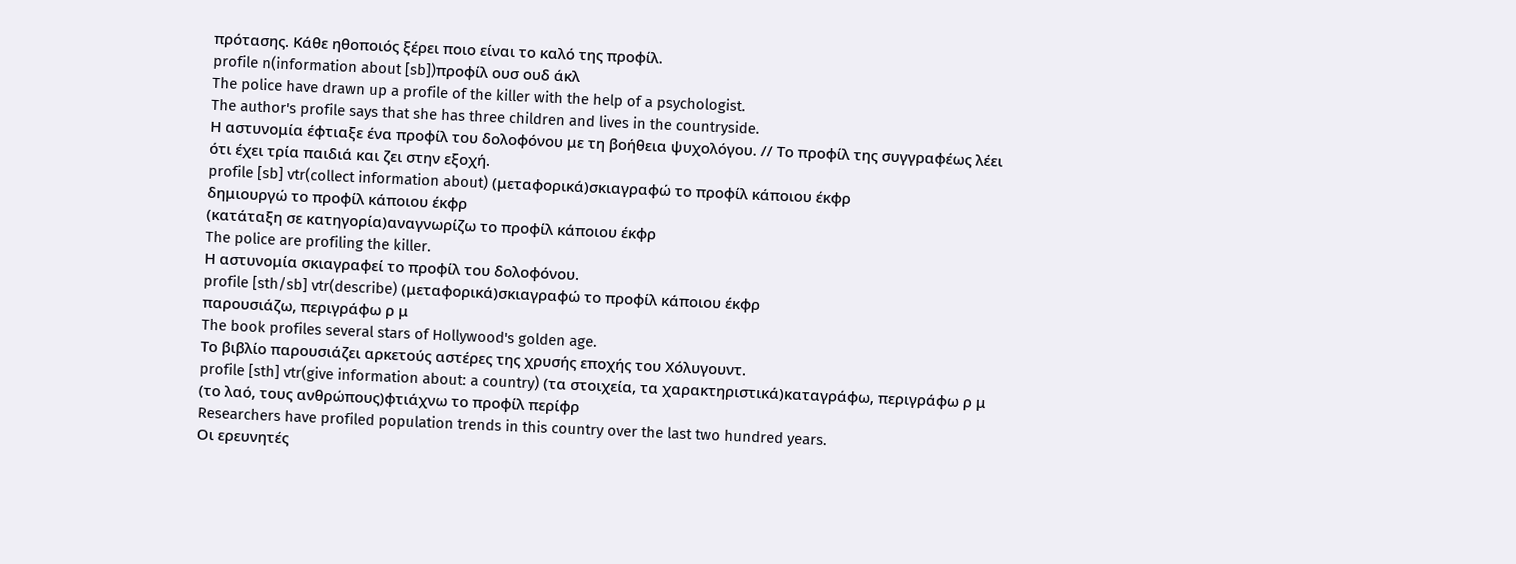πρότασης. Κάθε ηθοποιός ξέρει ποιο είναι το καλό της προφίλ.
profile n(information about [sb])προφίλ ουσ ουδ άκλ
The police have drawn up a profile of the killer with the help of a psychologist.
The author's profile says that she has three children and lives in the countryside.
Η αστυνομία έφτιαξε ένα προφίλ του δολοφόνου με τη βοήθεια ψυχολόγου. // Το προφίλ της συγγραφέως λέει ότι έχει τρία παιδιά και ζει στην εξοχή.
profile [sb] vtr(collect information about) (μεταφορικά)σκιαγραφώ το προφίλ κάποιου έκφρ
δημιουργώ το προφίλ κάποιου έκφρ
(κατάταξη σε κατηγορία)αναγνωρίζω το προφίλ κάποιου έκφρ
The police are profiling the killer.
Η αστυνομία σκιαγραφεί το προφίλ του δολοφόνου.
profile [sth/sb] vtr(describe) (μεταφορικά)σκιαγραφώ το προφίλ κάποιου έκφρ
παρουσιάζω, περιγράφω ρ μ
The book profiles several stars of Hollywood's golden age.
Το βιβλίο παρουσιάζει αρκετούς αστέρες της χρυσής εποχής του Χόλυγουντ.
profile [sth] vtr(give information about: a country) (τα στοιχεία, τα χαρακτηριστικά)καταγράφω, περιγράφω ρ μ
(το λαό, τους ανθρώπους)φτιάχνω το προφίλ περίφρ
Researchers have profiled population trends in this country over the last two hundred years.
Οι ερευνητές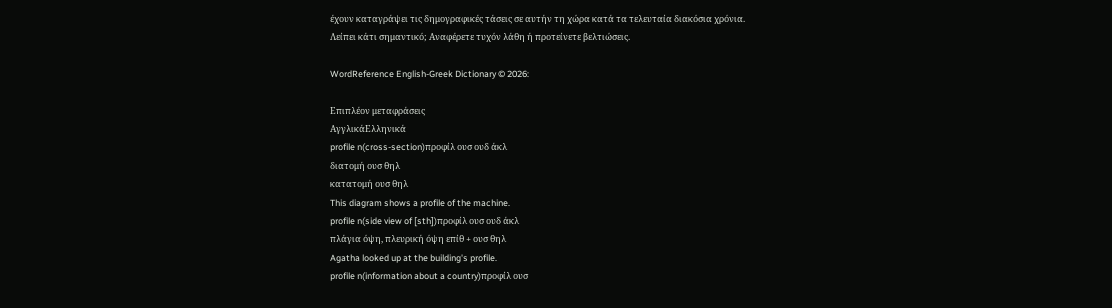έχουν καταγράψει τις δημογραφικές τάσεις σε αυτήν τη χώρα κατά τα τελευταία διακόσια χρόνια.
Λείπει κάτι σημαντικό; Αναφέρετε τυχόν λάθη ή προτείνετε βελτιώσεις.

WordReference English-Greek Dictionary © 2026:

Επιπλέον μεταφράσεις
ΑγγλικάΕλληνικά
profile n(cross-section)προφίλ ουσ ουδ άκλ
διατομή ουσ θηλ
κατατομή ουσ θηλ
This diagram shows a profile of the machine.
profile n(side view of [sth])προφίλ ουσ ουδ άκλ
πλάγια όψη, πλευρική όψη επίθ + ουσ θηλ
Agatha looked up at the building's profile.
profile n(information about a country)προφίλ ουσ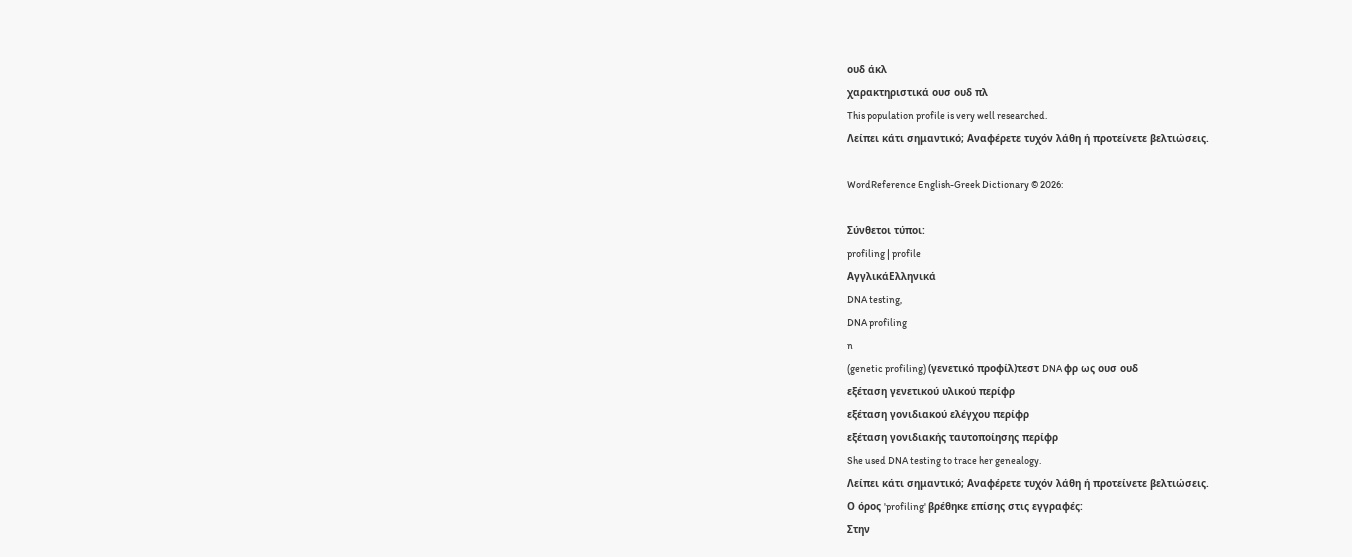ουδ άκλ
χαρακτηριστικά ουσ ουδ πλ
This population profile is very well researched.
Λείπει κάτι σημαντικό; Αναφέρετε τυχόν λάθη ή προτείνετε βελτιώσεις.

WordReference English-Greek Dictionary © 2026:

Σύνθετοι τύποι:
profiling | profile
ΑγγλικάΕλληνικά
DNA testing,
DNA profiling
n
(genetic profiling) (γενετικό προφίλ)τεστ DNA φρ ως ουσ ουδ
εξέταση γενετικού υλικού περίφρ
εξέταση γονιδιακού ελέγχου περίφρ
εξέταση γονιδιακής ταυτοποίησης περίφρ
She used DNA testing to trace her genealogy.
Λείπει κάτι σημαντικό; Αναφέρετε τυχόν λάθη ή προτείνετε βελτιώσεις.
Ο όρος 'profiling' βρέθηκε επίσης στις εγγραφές:
Στην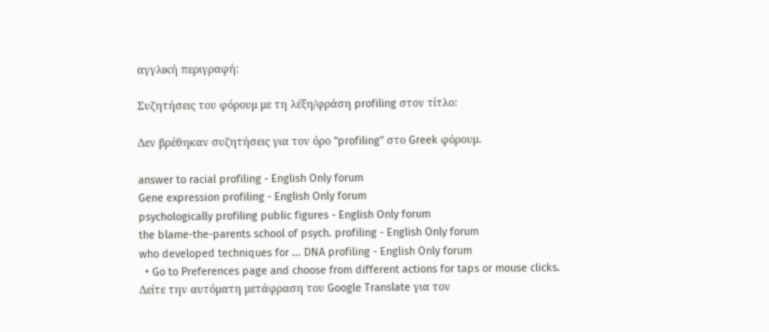αγγλική περιγραφή:

Συζητήσεις του φόρουμ με τη λέξη/φράση profiling στον τίτλο:

Δεν βρέθηκαν συζητήσεις για τον όρο "profiling" στο Greek φόρουμ.

answer to racial profiling - English Only forum
Gene expression profiling - English Only forum
psychologically profiling public figures - English Only forum
the blame-the-parents school of psych. profiling - English Only forum
who developed techniques for ... DNA profiling - English Only forum
  • Go to Preferences page and choose from different actions for taps or mouse clicks.
Δείτε την αυτόματη μετάφραση του Google Translate για τον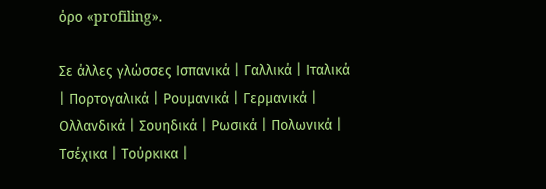όρο «profiling».

Σε άλλες γλώσσες Ισπανικά | Γαλλικά | Ιταλικά | Πορτογαλικά | Ρουμανικά | Γερμανικά | Ολλανδικά | Σουηδικά | Ρωσικά | Πολωνικά | Τσέχικα | Τούρκικα |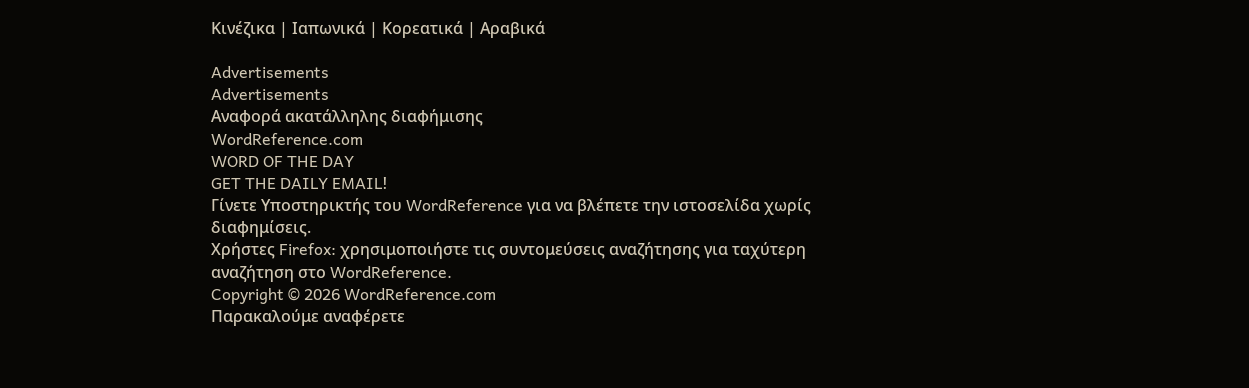Κινέζικα | Ιαπωνικά | Κορεατικά | Αραβικά

Advertisements
Advertisements
Αναφορά ακατάλληλης διαφήμισης
WordReference.com
WORD OF THE DAY
GET THE DAILY EMAIL!
Γίνετε Υποστηρικτής του WordReference για να βλέπετε την ιστοσελίδα χωρίς διαφημίσεις.
Χρήστες Firefox: χρησιμοποιήστε τις συντομεύσεις αναζήτησης για ταχύτερη αναζήτηση στο WordReference.
Copyright © 2026 WordReference.com
Παρακαλούμε αναφέρετε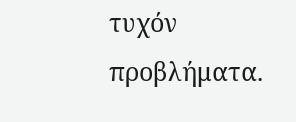τυχόν προβλήματα.